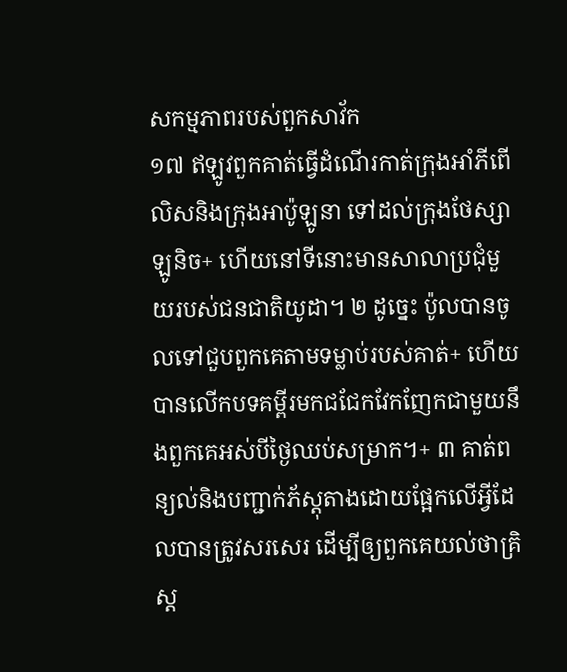សកម្មភាពរបស់ពួកសាវ័ក
១៧ ឥឡូវពួកគាត់ធ្វើដំណើរកាត់ក្រុងអាំភីពើលិសនិងក្រុងអាប៉ូឡូនា ទៅដល់ក្រុងថែស្សាឡូនិច+ ហើយនៅទីនោះមានសាលាប្រជុំមួយរបស់ជនជាតិយូដា។ ២ ដូច្នេះ ប៉ូលបានចូលទៅជួបពួកគេតាមទម្លាប់របស់គាត់+ ហើយបានលើកបទគម្ពីរមកជជែកវែកញែកជាមួយនឹងពួកគេអស់បីថ្ងៃឈប់សម្រាក។+ ៣ គាត់ពន្យល់និងបញ្ជាក់ភ័ស្តុតាងដោយផ្អែកលើអ្វីដែលបានត្រូវសរសេរ ដើម្បីឲ្យពួកគេយល់ថាគ្រិស្ត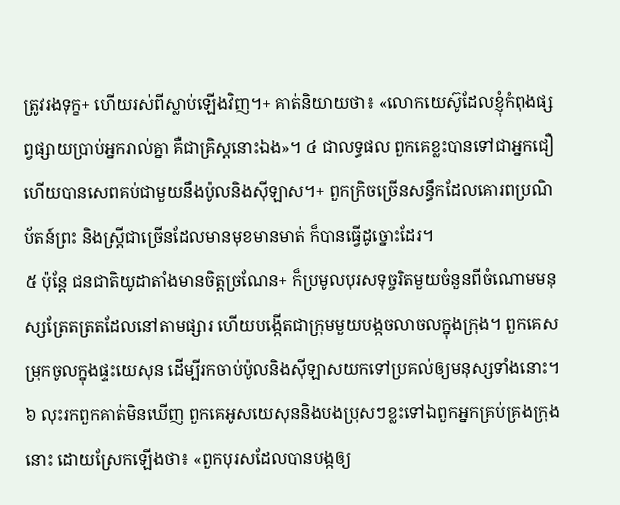ត្រូវរងទុក្ខ+ ហើយរស់ពីស្លាប់ឡើងវិញ។+ គាត់និយាយថា៖ «លោកយេស៊ូដែលខ្ញុំកំពុងផ្សព្វផ្សាយប្រាប់អ្នករាល់គ្នា គឺជាគ្រិស្តនោះឯង»។ ៤ ជាលទ្ធផល ពួកគេខ្លះបានទៅជាអ្នកជឿ ហើយបានសេពគប់ជាមួយនឹងប៉ូលនិងស៊ីឡាស។+ ពួកក្រិចច្រើនសន្ធឹកដែលគោរពប្រណិប័តន៍ព្រះ និងស្ត្រីជាច្រើនដែលមានមុខមានមាត់ ក៏បានធ្វើដូច្នោះដែរ។
៥ ប៉ុន្តែ ជនជាតិយូដាតាំងមានចិត្តច្រណែន+ ក៏ប្រមូលបុរសទុច្ចរិតមួយចំនួនពីចំណោមមនុស្សត្រែតត្រតដែលនៅតាមផ្សារ ហើយបង្កើតជាក្រុមមួយបង្កចលាចលក្នុងក្រុង។ ពួកគេសម្រុកចូលក្នុងផ្ទះយេសុន ដើម្បីរកចាប់ប៉ូលនិងស៊ីឡាសយកទៅប្រគល់ឲ្យមនុស្សទាំងនោះ។ ៦ លុះរកពួកគាត់មិនឃើញ ពួកគេអូសយេសុននិងបងប្រុសៗខ្លះទៅឯពួកអ្នកគ្រប់គ្រងក្រុងនោះ ដោយស្រែកឡើងថា៖ «ពួកបុរសដែលបានបង្កឲ្យ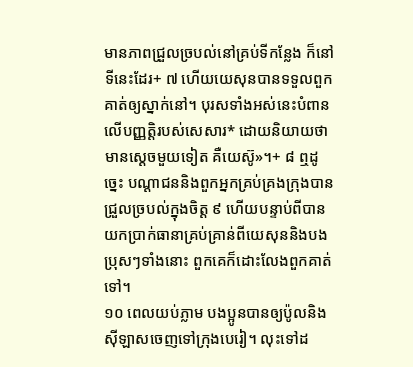មានភាពជ្រួលច្របល់នៅគ្រប់ទីកន្លែង ក៏នៅទីនេះដែរ+ ៧ ហើយយេសុនបានទទួលពួកគាត់ឲ្យស្នាក់នៅ។ បុរសទាំងអស់នេះបំពានលើបញ្ញត្ដិរបស់សេសារ* ដោយនិយាយថាមានស្ដេចមួយទៀត គឺយេស៊ូ»។+ ៨ ឮដូច្នេះ បណ្ដាជននិងពួកអ្នកគ្រប់គ្រងក្រុងបានជ្រួលច្របល់ក្នុងចិត្ត ៩ ហើយបន្ទាប់ពីបានយកប្រាក់ធានាគ្រប់គ្រាន់ពីយេសុននិងបងប្រុសៗទាំងនោះ ពួកគេក៏ដោះលែងពួកគាត់ទៅ។
១០ ពេលយប់ភ្លាម បងប្អូនបានឲ្យប៉ូលនិងស៊ីឡាសចេញទៅក្រុងបេរៀ។ លុះទៅដ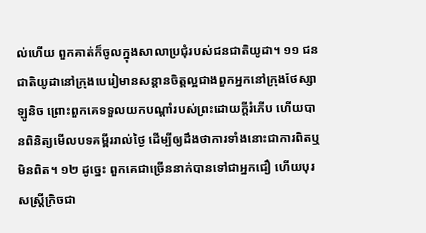ល់ហើយ ពួកគាត់ក៏ចូលក្នុងសាលាប្រជុំរបស់ជនជាតិយូដា។ ១១ ជនជាតិយូដានៅក្រុងបេរៀមានសន្ដានចិត្តល្អជាងពួកអ្នកនៅក្រុងថែស្សាឡូនិច ព្រោះពួកគេទទួលយកបណ្ដាំរបស់ព្រះដោយក្ដីរំភើប ហើយបានពិនិត្យមើលបទគម្ពីររាល់ថ្ងៃ ដើម្បីឲ្យដឹងថាការទាំងនោះជាការពិតឬមិនពិត។ ១២ ដូច្នេះ ពួកគេជាច្រើននាក់បានទៅជាអ្នកជឿ ហើយបុរសស្ត្រីក្រិចជា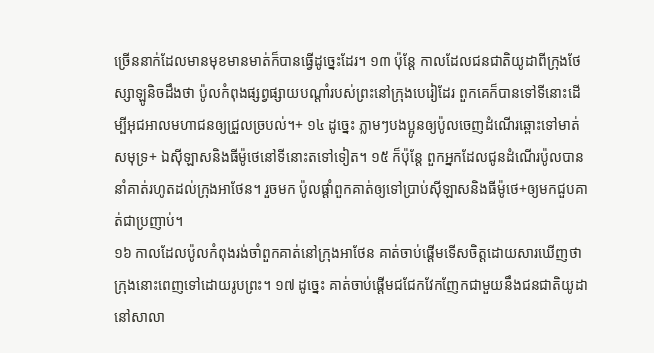ច្រើននាក់ដែលមានមុខមានមាត់ក៏បានធ្វើដូច្នេះដែរ។ ១៣ ប៉ុន្តែ កាលដែលជនជាតិយូដាពីក្រុងថែស្សាឡូនិចដឹងថា ប៉ូលកំពុងផ្សព្វផ្សាយបណ្ដាំរបស់ព្រះនៅក្រុងបេរៀដែរ ពួកគេក៏បានទៅទីនោះដើម្បីអុជអាលមហាជនឲ្យជ្រួលច្របល់។+ ១៤ ដូច្នេះ ភ្លាមៗបងប្អូនឲ្យប៉ូលចេញដំណើរឆ្ពោះទៅមាត់សមុទ្រ+ ឯស៊ីឡាសនិងធីម៉ូថេនៅទីនោះតទៅទៀត។ ១៥ ក៏ប៉ុន្តែ ពួកអ្នកដែលជូនដំណើរប៉ូលបាននាំគាត់រហូតដល់ក្រុងអាថែន។ រួចមក ប៉ូលផ្ដាំពួកគាត់ឲ្យទៅប្រាប់ស៊ីឡាសនិងធីម៉ូថេ+ឲ្យមកជួបគាត់ជាប្រញាប់។
១៦ កាលដែលប៉ូលកំពុងរង់ចាំពួកគាត់នៅក្រុងអាថែន គាត់ចាប់ផ្ដើមទើសចិត្តដោយសារឃើញថាក្រុងនោះពេញទៅដោយរូបព្រះ។ ១៧ ដូច្នេះ គាត់ចាប់ផ្ដើមជជែកវែកញែកជាមួយនឹងជនជាតិយូដានៅសាលា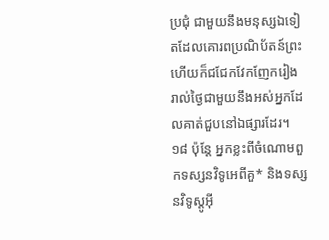ប្រជុំ ជាមួយនឹងមនុស្សឯទៀតដែលគោរពប្រណិប័តន៍ព្រះ ហើយក៏ជជែកវែកញែករៀងរាល់ថ្ងៃជាមួយនឹងអស់អ្នកដែលគាត់ជួបនៅឯផ្សារដែរ។ ១៨ ប៉ុន្តែ អ្នកខ្លះពីចំណោមពួកទស្សនវិទូអេពីគួ* និងទស្សនវិទូស្តូអ៊ី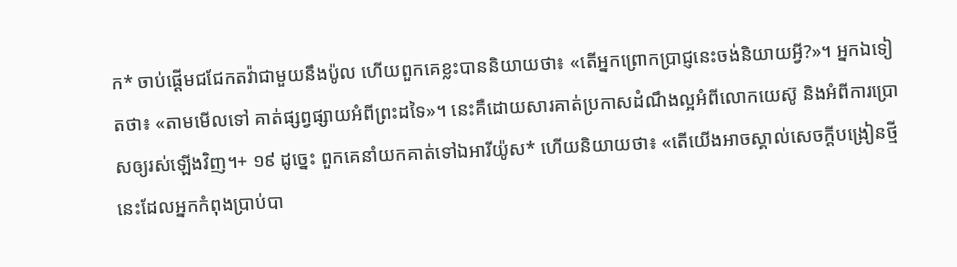ក* ចាប់ផ្ដើមជជែកតវ៉ាជាមួយនឹងប៉ូល ហើយពួកគេខ្លះបាននិយាយថា៖ «តើអ្នកព្រោកប្រាជ្ញនេះចង់និយាយអ្វី?»។ អ្នកឯទៀតថា៖ «តាមមើលទៅ គាត់ផ្សព្វផ្សាយអំពីព្រះដទៃ»។ នេះគឺដោយសារគាត់ប្រកាសដំណឹងល្អអំពីលោកយេស៊ូ និងអំពីការប្រោសឲ្យរស់ឡើងវិញ។+ ១៩ ដូច្នេះ ពួកគេនាំយកគាត់ទៅឯអារីយ៉ូស* ហើយនិយាយថា៖ «តើយើងអាចស្គាល់សេចក្ដីបង្រៀនថ្មីនេះដែលអ្នកកំពុងប្រាប់បា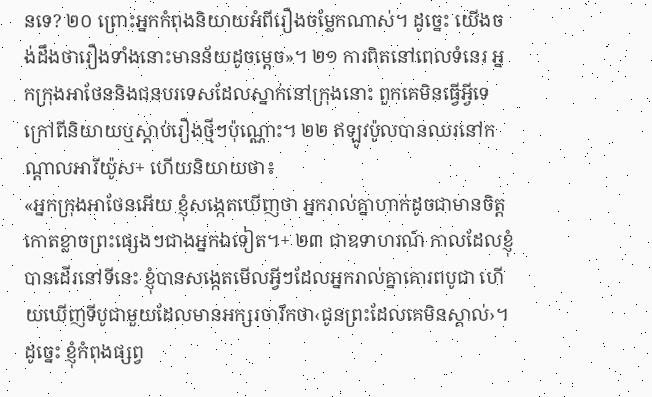នទេ? ២០ ព្រោះអ្នកកំពុងនិយាយអំពីរឿងចម្លែកណាស់។ ដូច្នេះ យើងចង់ដឹងថារឿងទាំងនោះមានន័យដូចម្ដេច»។ ២១ ការពិតនៅពេលទំនេរ អ្នកក្រុងអាថែននិងជនបរទេសដែលស្នាក់នៅក្រុងនោះ ពួកគេមិនធ្វើអ្វីទេក្រៅពីនិយាយឬស្ដាប់រឿងថ្មីៗប៉ុណ្ណោះ។ ២២ ឥឡូវប៉ូលបានឈរនៅកណ្ដាលអារីយ៉ូស+ ហើយនិយាយថា៖
«អ្នកក្រុងអាថែនអើយ ខ្ញុំសង្កេតឃើញថា អ្នករាល់គ្នាហាក់ដូចជាមានចិត្តកោតខ្លាចព្រះផ្សេងៗជាងអ្នកឯទៀត។+ ២៣ ជាឧទាហរណ៍ កាលដែលខ្ញុំបានដើរនៅទីនេះ ខ្ញុំបានសង្កេតមើលអ្វីៗដែលអ្នករាល់គ្នាគោរពបូជា ហើយឃើញទីបូជាមួយដែលមានអក្សរចារឹកថា‹ជូនព្រះដែលគេមិនស្គាល់›។ ដូច្នេះ ខ្ញុំកំពុងផ្សព្វ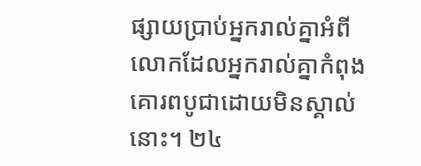ផ្សាយប្រាប់អ្នករាល់គ្នាអំពីលោកដែលអ្នករាល់គ្នាកំពុងគោរពបូជាដោយមិនស្គាល់នោះ។ ២៤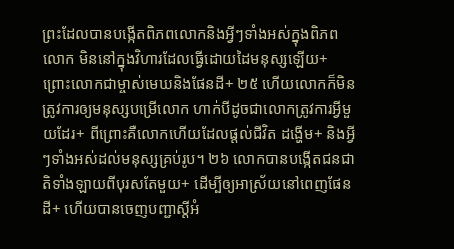ព្រះដែលបានបង្កើតពិភពលោកនិងអ្វីៗទាំងអស់ក្នុងពិភពលោក មិននៅក្នុងវិហារដែលធ្វើដោយដៃមនុស្សឡើយ+ ព្រោះលោកជាម្ចាស់មេឃនិងផែនដី+ ២៥ ហើយលោកក៏មិនត្រូវការឲ្យមនុស្សបម្រើលោក ហាក់បីដូចជាលោកត្រូវការអ្វីមួយដែរ+ ពីព្រោះគឺលោកហើយដែលផ្ដល់ជីវិត ដង្ហើម+ និងអ្វីៗទាំងអស់ដល់មនុស្សគ្រប់រូប។ ២៦ លោកបានបង្កើតជនជាតិទាំងឡាយពីបុរសតែមួយ+ ដើម្បីឲ្យអាស្រ័យនៅពេញផែនដី+ ហើយបានចេញបញ្ជាស្ដីអំ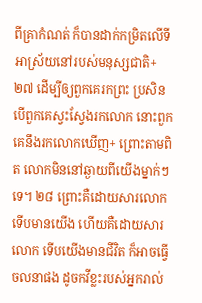ពីគ្រាកំណត់ ក៏បានដាក់កម្រិតលើទីអាស្រ័យនៅរបស់មនុស្សជាតិ+ ២៧ ដើម្បីឲ្យពួកគេរកព្រះ ប្រសិនបើពួកគេស្វះស្វែងរកលោក នោះពួកគេនឹងរកលោកឃើញ+ ព្រោះតាមពិត លោកមិននៅឆ្ងាយពីយើងម្នាក់ៗទេ។ ២៨ ព្រោះគឺដោយសារលោកទើបមានយើង ហើយគឺដោយសារលោក ទើបយើងមានជីវិត ក៏អាចធ្វើចលនាផង ដូចកវីខ្លះរបស់អ្នករាល់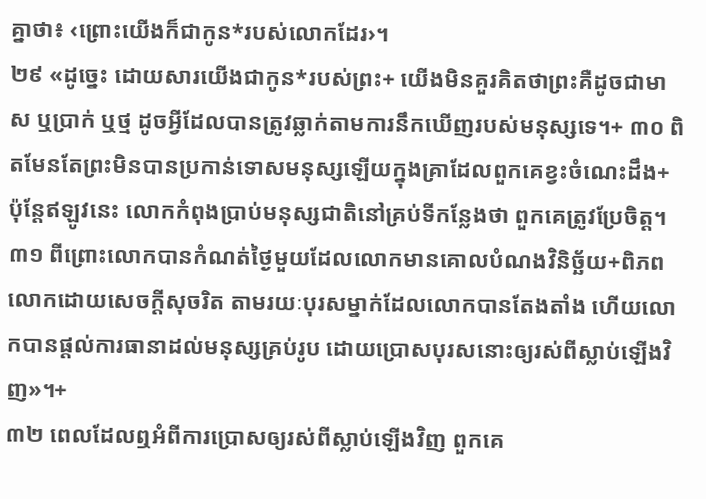គ្នាថា៖ ‹ព្រោះយើងក៏ជាកូន*របស់លោកដែរ›។
២៩ «ដូច្នេះ ដោយសារយើងជាកូន*របស់ព្រះ+ យើងមិនគួរគិតថាព្រះគឺដូចជាមាស ឬប្រាក់ ឬថ្ម ដូចអ្វីដែលបានត្រូវឆ្លាក់តាមការនឹកឃើញរបស់មនុស្សទេ។+ ៣០ ពិតមែនតែព្រះមិនបានប្រកាន់ទោសមនុស្សឡើយក្នុងគ្រាដែលពួកគេខ្វះចំណេះដឹង+ ប៉ុន្តែឥឡូវនេះ លោកកំពុងប្រាប់មនុស្សជាតិនៅគ្រប់ទីកន្លែងថា ពួកគេត្រូវប្រែចិត្ត។ ៣១ ពីព្រោះលោកបានកំណត់ថ្ងៃមួយដែលលោកមានគោលបំណងវិនិច្ឆ័យ+ពិភពលោកដោយសេចក្ដីសុចរិត តាមរយៈបុរសម្នាក់ដែលលោកបានតែងតាំង ហើយលោកបានផ្ដល់ការធានាដល់មនុស្សគ្រប់រូប ដោយប្រោសបុរសនោះឲ្យរស់ពីស្លាប់ឡើងវិញ»។+
៣២ ពេលដែលឮអំពីការប្រោសឲ្យរស់ពីស្លាប់ឡើងវិញ ពួកគេ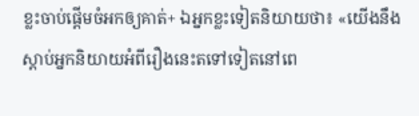ខ្លះចាប់ផ្ដើមចំអកឲ្យគាត់+ ឯអ្នកខ្លះទៀតនិយាយថា៖ «យើងនឹងស្ដាប់អ្នកនិយាយអំពីរឿងនេះតទៅទៀតនៅពេ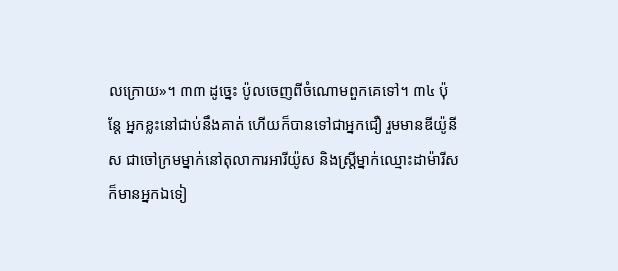លក្រោយ»។ ៣៣ ដូច្នេះ ប៉ូលចេញពីចំណោមពួកគេទៅ។ ៣៤ ប៉ុន្តែ អ្នកខ្លះនៅជាប់នឹងគាត់ ហើយក៏បានទៅជាអ្នកជឿ រួមមានឌីយ៉ូនីស ជាចៅក្រមម្នាក់នៅតុលាការអារីយ៉ូស និងស្ត្រីម្នាក់ឈ្មោះដាម៉ារីស ក៏មានអ្នកឯទៀ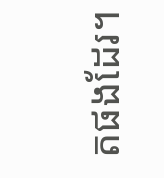តផងដែរ។